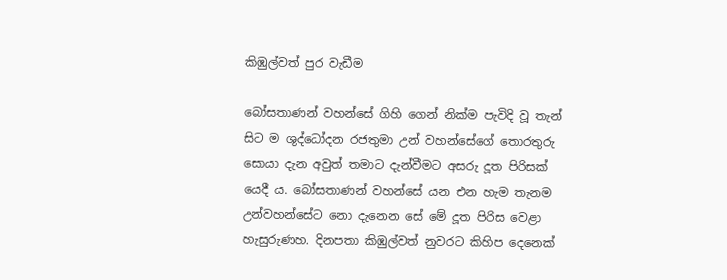කිඹුල්වත් පුර වැඩීම

බෝසතාණන් වහන්සේ ගිහි ගෙන් නික්ම පැවිදි වූ තැන් සිට ම ශුද්ධෝදන රජතුමා උන් වහන්සේගේ තොරතුරු සොයා දැන අවුත් තමාට දැන්වීමට අසරු දූත පිරිසක් යෙදී ය. බෝසතාණන් වහන්සේ යන එන හැම තැනම උන්වහන්සේට නො දැනෙන සේ මේ දූත පිරිස වෙළා හැසුරුණහ. දිනපතා කිඹුල්වත් නුවරට කිහිප දෙනෙක්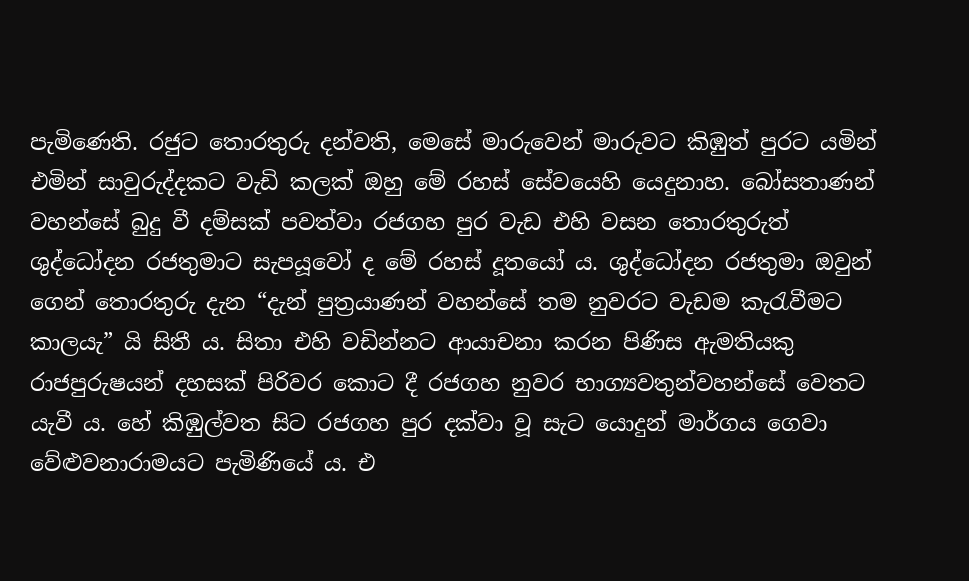පැමිණෙති. රජුට තොරතුරු දන්වති, මෙසේ මාරුවෙන් මාරුවට කිඹුත් පුරට යමින් එමින් සාවුරුද්දකට වැඩි කලක් ඔහු මේ රහස් සේවයෙහි යෙදුනාහ. බෝසතාණන් වහන්සේ බුදු වී දම්සක් පවත්වා රජගහ පුර වැඩ එහි වසන තොරතුරුත් ශුද්ධෝදන රජතුමාට සැපයූවෝ ද මේ රහස් දූතයෝ ය. ශුද්ධෝදන රජතුමා ඔවුන් ගෙන් තොරතුරු දැන “දැන් පුත්‍රයාණන් වහන්සේ තම නුවරට වැඩම කැරැවීමට කාලයැ” යි සිතී ය. සිතා එහි වඩින්නට ආයාචනා කරන පිණිස ඇමතියකු රාජපුරුෂයන් දහසක් පිරිවර කොට දී රජගහ නුවර භාග්‍යවතුන්වහන්සේ වෙතට යැවී ය. හේ කිඹුල්වත සිට රජගහ පුර දක්වා වූ සැට යොදුන් මාර්ගය ගෙවා වේළුවනාරාමයට පැමිණියේ ය. එ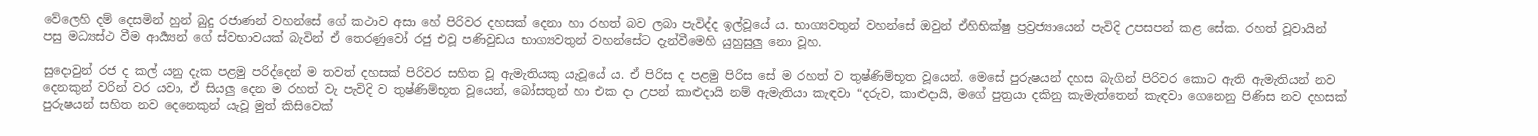වේලෙහි දම් දෙසමින් හුන් බුදු රජාණන් වහන්සේ ගේ කථාව අසා හේ පිරිවර දහසක් දෙනා හා රහත් බව ලබා පැවිද්ද ඉල්වූයේ ය. භාග්‍යවතුන් වහන්සේ ඔවුන් ඒහිභික්ෂු ප්‍රව්‍රජ්‍යායෙන් පැවිදි උපසපන් කළ සේක. රහත් වූවායින් පසු මධ්‍යස්ථ වීම ආර්‍ය්‍යන් ගේ ස්වභාවයක් බැවින් ඒ තෙරණුවෝ රජු එවූ පණිවුඩය භාග්‍යවතුන් වහන්සේට දැන්වීමෙහි යුහුසුලු නො වූහ.

සුදොවුන් රජ ද කල් යනු දැක පළමු පරිද්දෙන් ම තවත් දහසක් පිරිවර සහිත වූ ඇමැතියකු යැවූයේ ය. ඒ පිරිස ද පළමු පිරිස සේ ම රහත් ව තුෂ්ණිම්භූත වූයෙන්. මෙසේ පුරුෂයන් දහස බැගින් පිරිවර කොට ඇති ඇමැතියන් නව දෙනකුන් වරින් වර යවා, ඒ සියලු දෙන ම රහත් වැ පැවිදි ව තුෂ්ණිම්භූත වූයෙන්, බෝසතුන් හා එක දා උපන් කාළුදායි නම් ඇමැතියා කැඳවා “දරුව, කාළුදායි, මගේ පුත්‍රයා දකිනු කැමැත්තෙන් කැඳවා ගෙනෙනු පිණිස නව දහසක් පුරුෂයන් සහිත නව දෙනෙකුන් යැවූ මුත් කිසිවෙක්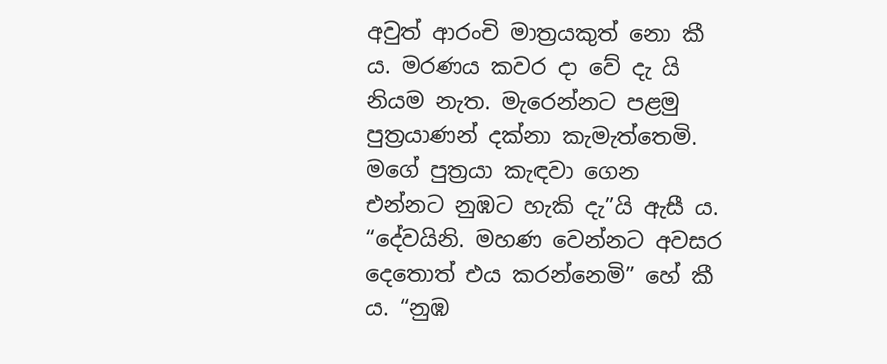අවුත් ආරංචි මාත්‍රයකුත් නො කී ය. මරණය කවර දා වේ දැ යි නියම නැත. මැරෙන්නට පළමු පුත්‍රයාණන් දක්නා කැමැත්තෙමි. මගේ පුත්‍රයා කැඳවා ගෙන එන්නට නුඹට හැකි දැ”යි ඇසී ය. “දේවයිනි. මහණ වෙන්නට අවසර දෙතොත් එය කරන්නෙමි” හේ කී ය. “නුඹ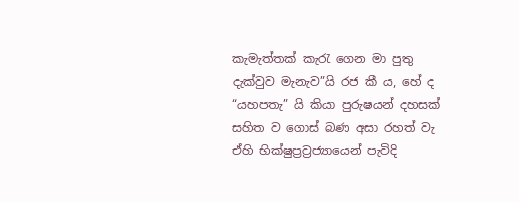කැමැත්තක් කැරැ ගෙන මා පුතු දැක්වුව මැනැව”යි රජ කී ය, හේ ද “යහපතැ” යි කියා පුරුෂයන් දහසක් සහිත ව ගොස් බණ අසා රහත් වැ ඒහි භික්ෂුප්‍රව්‍රජ්‍යායෙන් පැවිදි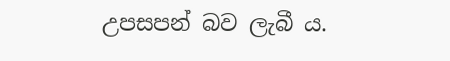උපසපන් බව ලැබී ය.